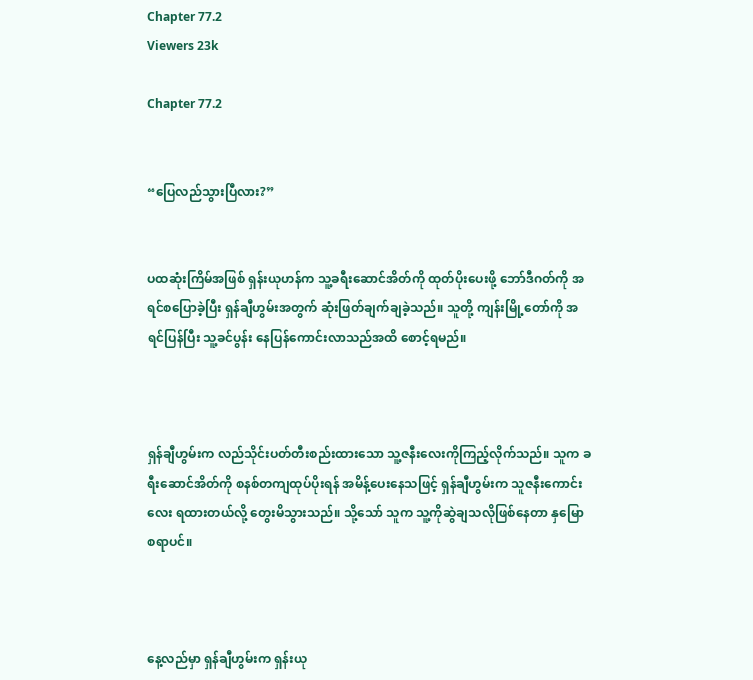Chapter 77.2
Viewers 23k

Chapter 77.2


“ပြေလည်သွားပြီလား?”


ပထဆုံးကြိမ်အဖြစ် ရှန်းယုဟန်က သူ့ခရီးဆောင်အိတ်ကို ထုတ်ပိုးပေးဖို့ ဘော်ဒီဂတ်ကို အရင်စပြောခဲ့ပြီး ရှန်ချီဟွမ်းအတွက် ဆုံးဖြတ်ချက်ချခဲ့သည်။ သူတို့ ကျန်းမြို့တော်ကို အရင်ပြန်ပြီး သူ့ခင်ပွန်း နေပြန်ကောင်းလာသည်အထိ စောင့်ရမည်။



ရှန်ချီဟွမ်းက လည်သိုင်းပတ်တီးစည်းထားသော သူ့ဇနီးလေးကိုကြည့်လိုက်သည်။ သူက ခရီးဆောင်အိတ်ကို စနစ်တကျထုပ်ပိုးရန် အမိန့်ပေးနေသဖြင့် ရှန်ချီဟွမ်းက သူဇနီးကောင်းလေး ရထားတယ်လို့ တွေးမိသွားသည်။ သို့သော် သူက သူ့ကိုဆွဲချသလိုဖြစ်နေတာ နှမြောစရာပင်။



နေ့လည်မှာ ရှန်ချီဟွမ်းက ရှန်းယု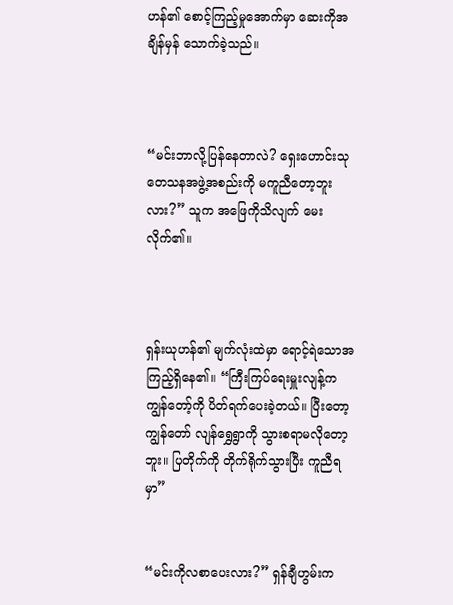ဟန်၏ စောင့်ကြည့်မှုအောက်မှာ ဆေးကိုအချိန်မှန် သောက်ခဲ့သည်။



“မင်းဘာလို့ပြန်နေတာလဲ? ရှေးဟောင်းသုတေသနအဖွဲ့အစည်းကို မကူညီတော့ဘူးလား?” သူက အဖြေကိုသိလျက် မေးလိုက်၏။



ရှန်းယုဟန်၏ မျက်လုံးထဲမှာ ရောင့်ရဲသောအကြည့်ရှိနေ၏။ “ကြီးကြပ်ရေးမှူးလျန့်က ကျွန်တော့်ကို ပိတ်ရက်ပေးခဲ့တယ်။ ပြီးတော့ ကျွန်တော် လျန်ရွှေရွာကို သွားစရာမလိုတော့ဘူး။ ပြတိုက်ကို တိုက်ရိုက်သွားပြီး ကူညီရမှာ”


“မင်းကိုလစာပေးလား?” ရှန်ချီဟွမ်းက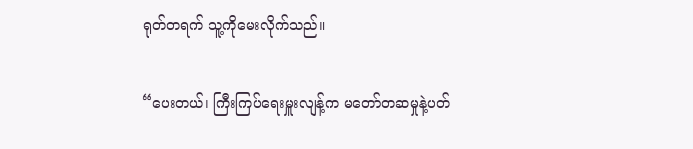ရုတ်တရက် သူ့ကိုမေးလိုက်သည်။


“ပေးတယ်၊ ကြီးကြပ်ရေးမှူးလျန့်က မတော်တဆမှုနဲ့ပတ်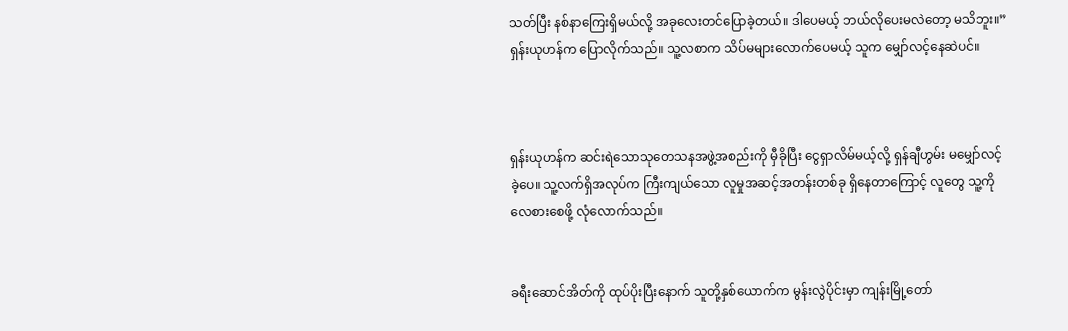သတ်ပြီး နစ်နာကြေးရှိမယ်လို့ အခုလေးတင်ပြောခဲ့တယ်။ ဒါပေမယ့် ဘယ်လိုပေးမလဲတော့ မသိဘူး။” ရှန်းယုဟန်က ပြောလိုက်သည်။ သူ့လစာက သိပ်မများလောက်ပေမယ့် သူက မျှော်လင့်နေဆဲပင်။



ရှန်းယုဟန်က ဆင်းရဲသောသုတေသနအဖွဲ့အစည်းကို မှီခိုပြီး ငွေရှာလိမ်မယ့်လို့ ရှန်ချီဟွမ်း မမျှော်လင့်ခဲ့ပေ။ သူ့လက်ရှိအလုပ်က ကြီးကျယ်သော လူမှုအဆင့်အတန်းတစ်ခု ရှိနေတာကြောင့် လူတွေ သူ့ကိုလေစားစေဖို့ လုံလောက်သည်။


ခရီးဆောင်အိတ်ကို ထုပ်ပိုးပြီးနောက် သူတို့နှစ်ယောက်က မွန်းလွဲပိုင်းမှာ ကျန်းမြို့တော်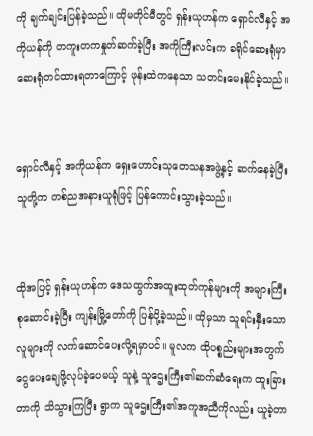ကို ချက်ချင်းပြန်ခဲ့သည်။ ထိုမတိုင်မီတွင် ရှန်းယုဟန်က ရှောင်လီနှင့် အကိုယန်ကို တကူးတကနှုတ်ဆက်ခဲ့ပြီး အကိုကြီးလင်းက ခရိုင်ဆေးရုံမှာ ဆေးရုံတင်ထားရတာကြောင့် ဖုန်းထဲကနေသာ သတင်းမေးနိုင်ခဲ့သည်။


ရှောင်လီနှင့် အကိုယန်က ရှေးဟောင်းသုတေသနအဖွဲ့နှင့် ဆက်နေခဲ့ပြီး သူတို့က တစ်ညအနားယူရုံဖြင့် ပြန်ကောင်းသွားခဲ့သည်။


ထိုအပြင့် ရှန်းယုဟန်က ဒေသထွက်အထူးထုတ်ကုန်များကို အများကြီးစုဆောင်းခဲ့ပြီး ကျန်းမြို့တော်ကို ပြန်ပို့ခဲ့သည်။ ထိုမှသာ သူရင်းနှီးသောလူများကို လက်ဆောင်ပေးလို့ရမှာပင်။ မူလက ထိုပစ္စည်းများအတွက် ငွေပေးချေဖို့လုပ်ခဲ့ပေမယ့် သူနဲ့ သူဌေးကြီး၏ဆက်ဆံရေးက ထူးခြားတာကို သိသွားကြပြီး ရွာက သူဌေးကြီး၏အကူအညီကိုလည်း ယူခဲ့တာ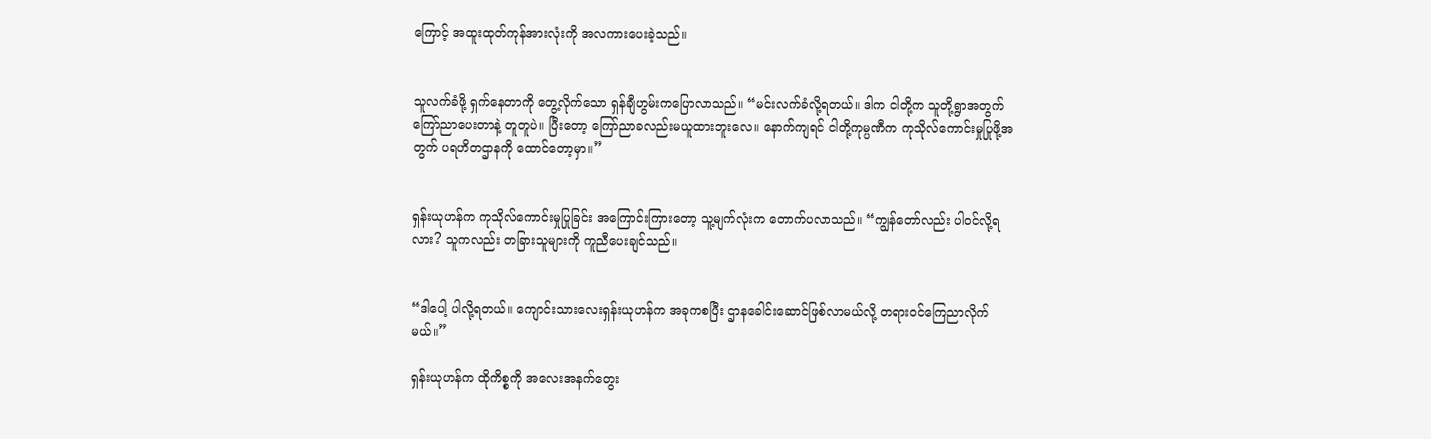ကြောင့် အထူးထုတ်ကုန်အားလုံးကို အလကားပေးခဲ့သည်။


သူလက်ခံဖို့ ရှက်နေတာကို တွေ့လိုက်သော ရှန်ချီဟွမ်းကပြောလာသည်။ “မင်းလက်ခံလို့ရတယ်။ ဒါက ငါတို့က သူတို့ရွာအတွက် ကြော်ညာပေးတာနဲ့ တူတူပဲ။ ပြီးတော့ ကြော်ညာခလည်းမယူထားဘူးလေ။ နောက်ကျရင် ငါတို့ကုမ္ပဏီက ကုသိုလ်ကောင်းမှုပြုဖို့အတွက် ပရဟိတဌာနကို ထောင်တော့မှာ။”


ရှန်းယုဟန်က ကုသိုလ်ကောင်းမှုပြုခြင်း အကြောင်းကြားတော့ သူ့မျက်လုံးက တောက်ပလာသည်။ “ကျွန်တော်လည်း ပါဝင်လို့ရလား? သူကလည်း တခြားသူများကို ကူညီပေးချင်သည်။


“ဒါပေါ့ ပါလို့ရတယ်။ ကျောင်းသားလေးရှန်းယုဟန်က အခုကစပြီး ဌာနခေါင်းဆောင်ဖြစ်လာမယ်လို့ တရားဝင်ကြေညာလိုက်မယ်။”

ရှန်းယုဟန်က ထိုကိစ္စကို အလေးအနက်တွေး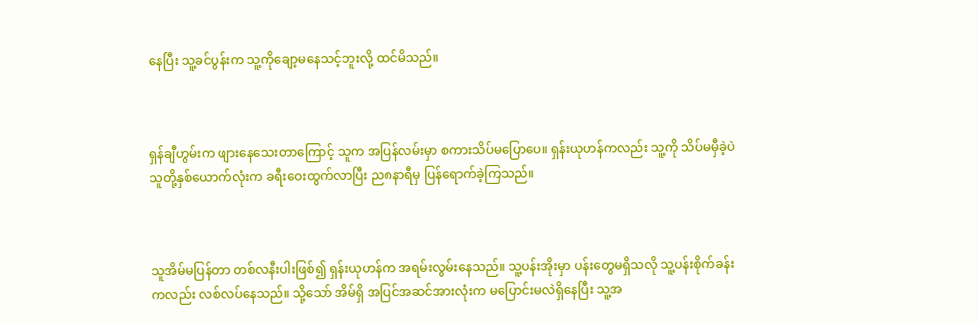နေပြီး သူ့ခင်ပွန်းက သူ့ကိုချော့မနေသင့်ဘူးလို့ ထင်မိသည်။



ရှန်ချီဟွမ်းက ဖျားနေသေးတာကြောင့် သူက အပြန်လမ်းမှာ စကားသိပ်မပြောပေ။ ရှန်းယုဟန်ကလည်း သူ့ကို သိပ်မမှီခဲ့ပဲ သူတို့နှစ်ယောက်လုံးက ခရီးဝေးထွက်လာပြီး ည၈နာရီမှ ပြန်ရောက်ခဲ့ကြသည်။



သူအိမ်မပြန်တာ တစ်လနီးပါးဖြစ်၍ ရှန်းယုဟန်က အရမ်းလွမ်းနေသည်။ သူ့ပန်းအိုးမှာ ပန်းတွေမရှိသလို သူ့ပန်းစိုက်ခန်းကလည်း လစ်လပ်နေသည်။ သို့သော် အိမ်ရှိ အပြင်အဆင်အားလုံးက မပြောင်းမလဲရှိနေပြီး သူ့အ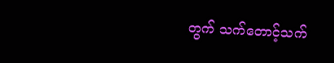တွက် သက်တောင့်သက်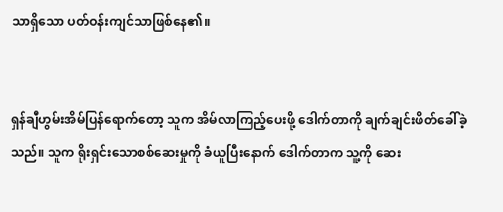သာရှိသော ပတ်ဝန်းကျင်သာဖြစ်နေ၏။


ရှန်ချီဟွမ်းအိမ်ပြန်ရောက်တော့ သူက အိမ်လာကြည့်ပေးဖို့ ဒေါက်တာကို ချက်ချင်းဖိတ်ခေါ်ခဲ့သည်။ သူက ရိုးရှင်းသောစစ်ဆေးမှုကို ခံယူပြီးနောက် ဒေါက်တာက သူ့ကို ဆေး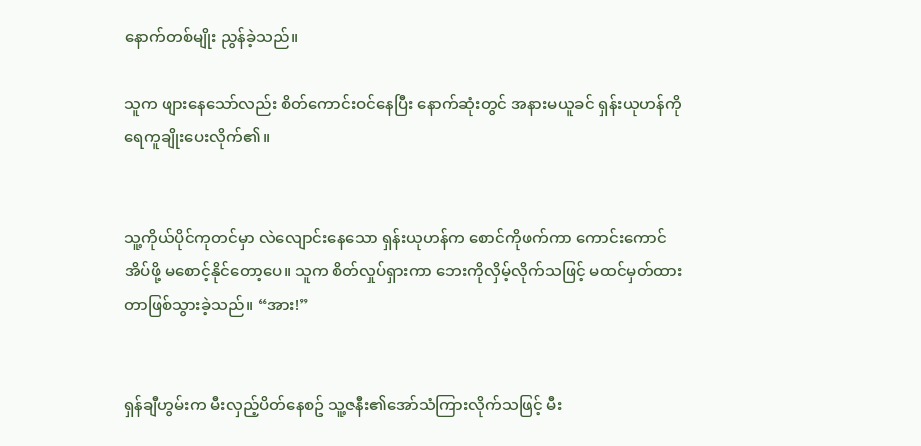နောက်တစ်မျိုး ညွန်ခဲ့သည်။

သူက ဖျားနေသော်လည်း စိတ်ကောင်းဝင်နေပြီး နောက်ဆုံးတွင် အနားမယူခင် ရှန်းယုဟန်ကို ရေကူချိုးပေးလိုက်၏။


သူ့ကိုယ်ပိုင်ကုတင်မှာ လဲလျောင်းနေသော ရှန်းယုဟန်က စောင်ကိုဖက်ကာ ကောင်းကောင်အိပ်ဖို့ မစောင့်နိုင်တော့ပေ။ သူက စိတ်လှုပ်ရှားကာ ဘေးကိုလှိမ့်လိုက်သဖြင့် မထင်မှတ်ထားတာဖြစ်သွားခဲ့သည်။ “အား!”


ရှန်ချီဟွမ်းက မီးလှည့်ပိတ်နေစဥ် သူ့ဇနီး၏အော်သံကြားလိုက်သဖြင့် မီး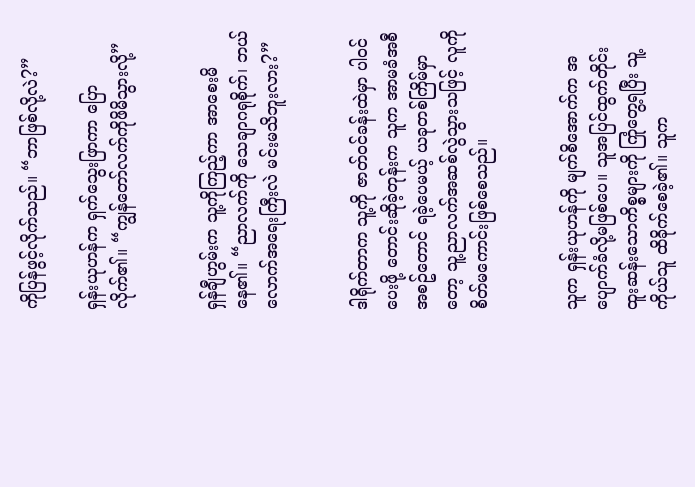ကိုပြန်ဖွင့်လိုက်သည်။ “ဘာဖြစ်လို့လဲ?”

ရှန်းယုဟန်က ရှက်သွေးဖြာကာ ပြောလိုက်၏။ “ကျွန်တော်လက်ကိုဖိမိသွားလို့”


ရှန်ချီဟွမ်းက သူ့ကိုကြည့်ကာ အာစေးမိနေ၏။ “ညာလက်ကို သေချာဂရုစိုက်၊ ဘယ်လောက်အရေးကြီးလဲ မင်းမသိဘူးလား?”


ဒါရိုက်တာက သူ့ကို ဇာတ်ဝင်ခန်းထဲမှာ ပါဝင်ပေးဖို့ တောင်းဆိုခဲ့တုန်းက သူက အာမခံအစီအစဥ်တောင် ရခဲ့ပေမယ့် ယခုတစ်ကြိမ်မှာတော့ သူ့ညာလက်အဆစ်လွဲသွားသဖြင့် လူကို စိတ်မကောင်းဖြစ်စေသည်။


သူက ရှန်းယုဟန်ကို မျက်စိအောက်က အပျောက်ခံလို့မဖြစ်ပေ။ သူအပြင်ထွက်တိုင်း ထူးဆန်းသောကိစ္စများကို ကြုံတွေ့ရပြီး သူ့ကိုယ်သူ ထိခိုက်စေခဲ့၏။ သူက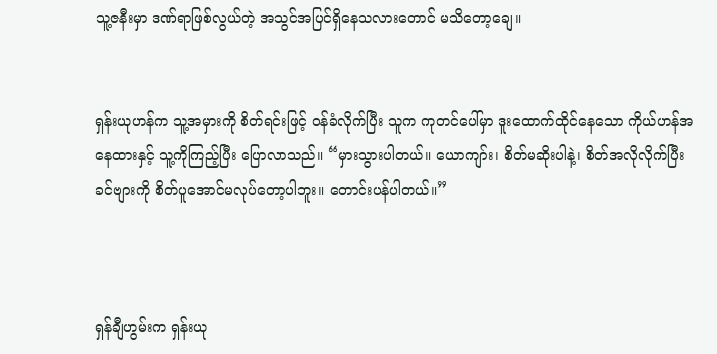သူ့ဇနီးမှာ ဒဏ်ရာဖြစ်လွယ်တဲ့ အသွင်အပြင်ရှိနေသလားတောင် မသိတော့ချေ။


ရှန်းယုဟန်က သူ့အမှားကို စိတ်ရင်းဖြင့် ဝန်ခံလိုက်ပြီး သူက ကုတင်ပေါ်မှာ ဒူးထောက်ထိုင်နေသော ကိုယ်ဟန်အနေထားနှင့် သူ့ကိုကြည့်ပြီး ပြောလာသည်။ “မှားသွားပါတယ်။ ယောကျာ်း၊ စိတ်မဆိုးပါနဲ့၊ စိတ်အလိုလိုက်ပြီး ခင်ဗျားကို စိတ်ပူအောင်မလုပ်တော့ပါဘူး။ တောင်းပန်ပါတယ်။”



ရှန်ချီဟွမ်းက ရှန်းယု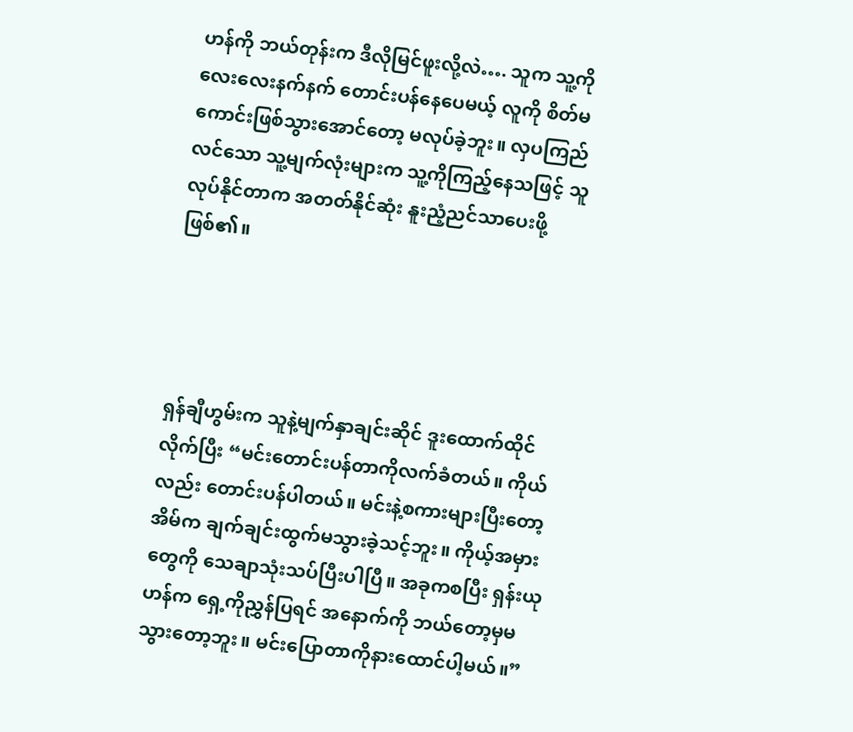ဟန်ကို ဘယ်တုန်းက ဒီလိုမြင်ဖူးလို့လဲ…. သူက သူ့ကို လေးလေးနက်နက် တောင်းပန်နေပေမယ့် လူကို စိတ်မကောင်းဖြစ်သွားအောင်တော့ မလုပ်ခဲ့ဘူး။ လှပကြည်လင်သော သူ့မျက်လုံးများက သူ့ကိုကြည့်နေသဖြင့် သူလုပ်နိုင်တာက အတတ်နိုင်ဆုံး နူးညံ့ညင်သာပေးဖို့ဖြစ်၏။




ရှန်ချီဟွမ်းက သူနဲ့မျက်နှာချင်းဆိုင် ဒူးထောက်ထိုင်လိုက်ပြီး “မင်းတောင်းပန်တာကိုလက်ခံတယ်။ ကိုယ်လည်း တောင်းပန်ပါတယ်။ မင်းနဲ့စကားများပြီးတော့ အိမ်က ချက်ချင်းထွက်မသွားခဲ့သင့်ဘူး။ ကိုယ့်အမှားတွေကို သေချာသုံးသပ်ပြီးပါပြီ။ အခုကစပြီး ရှန်းယုဟန်က ရှေ့ကိုညွှန်ပြရင် အနောက်ကို ဘယ်တော့မှမသွားတော့ဘူး။ မင်းပြောတာကိုနားထောင်ပါ့မယ်။”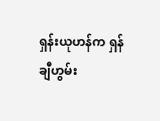ရှန်းယုဟန်က ရှန်ချီဟွမ်း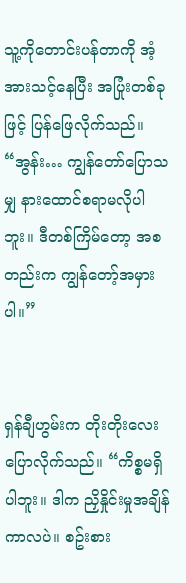သူ့ကိုတောင်းပန်တာကို အံ့အားသင့်နေပြီး အပြုံးတစ်ခုဖြင့် ပြန်ဖြေလိုက်သည်။ “အွန်း… ကျွန်တော်ပြောသမျှ နားထောင်စရာမလိုပါဘူး။ ဒီတစ်ကြိမ်တော့ အစတည်းက ကျွန်တော့်အမှားပါ။”


ရှန်ချီဟွမ်းက တိုးတိုးလေးပြောလိုက်သည်။ “ကိစ္စမရှိပါဘူး။ ဒါက ညှိနှိုင်းမှုအချိန်ကာလပဲ။ စဥ်းစား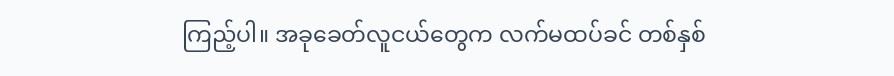ကြည့်ပါ။ အခုခေတ်လူငယ်တွေက လက်မထပ်ခင် တစ်နှစ်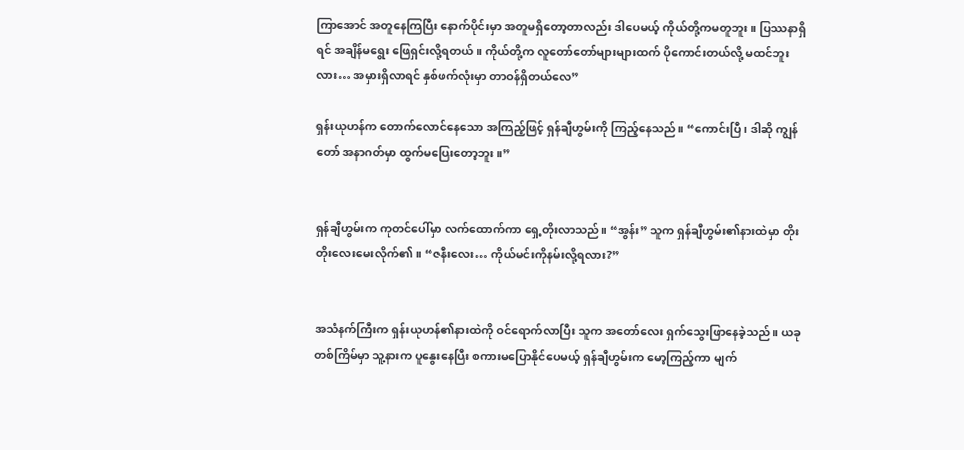ကြာအောင် အတူနေကြပြီး နောက်ပိုင်းမှာ အတူမရှိတော့တာလည်း ဒါပေမယ့် ကိုယ်တို့ကမတူဘူး။ ပြဿနာရှိရင် အချိန်မရွေး ဖြေရှင်းလို့ရတယ်။ ကိုယ်တို့က လူတော်တော်များများထက် ပိုကောင်းတယ်လို့ မထင်ဘူးလား… အမှားရှိလာရင် နှစ်ဖက်လုံးမှာ တာဝန်ရှိတယ်လေ”

ရှန်းယုဟန်က တောက်လောင်နေသော အကြည့်ဖြင့် ရှန်ချီဟွမ်းကို ကြည့်နေသည်။ “ကောင်းပြီ၊ ဒါဆို ကျွန်တော် အနာဂတ်မှာ ထွက်မပြေးတော့ဘူး။”


ရှန်ချီဟွမ်းက ကုတင်ပေါ်မှာ လက်ထောက်ကာ ရှေ့တိုးလာသည်။ “အွန်း” သူက ရှန်ချီဟွမ်း၏နားထဲမှာ တိုးတိုးလေးမေးလိုက်၏။ “ဇနီးလေး… ကိုယ်မင်းကိုနမ်းလို့ရလား?”


အသံနက်ကြီးက ရှန်းယုဟန်၏နားထဲကို ဝင်ရောက်လာပြီး သူက အတော်လေး ရှက်သွေးဖြာနေခဲ့သည်။ ယခုတစ်ကြိမ်မှာ သူ့နားက ပူနွေးနေပြီး စကားမပြောနိုင်ပေမယ့် ရှန်ချီဟွမ်းက မော့ကြည့်ကာ မျက်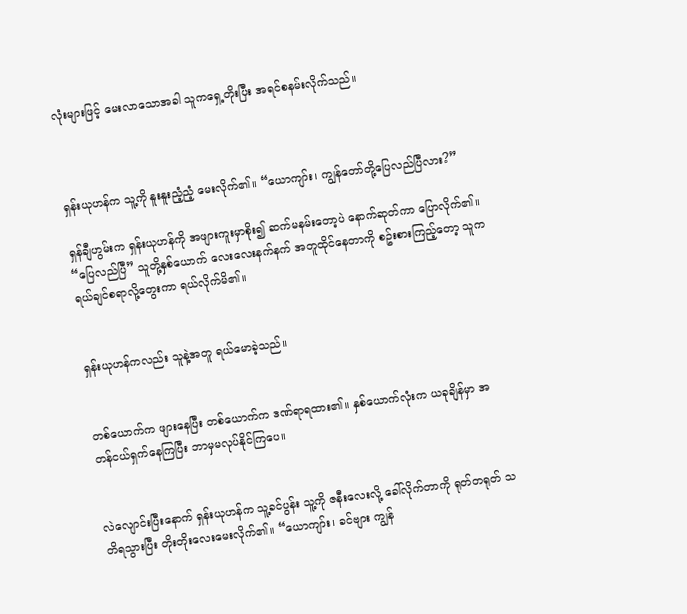လုံးများဖြင့် မေးလာသောအခါ သူကရှေ့တိုးပြီး အရင်စနမ်းလိုက်သည်။



ရှန်းယုဟန်က သူ့ကို နူးနူးညံ့ညံ့ မေးလိုက်၏။ “ယောကျာ်း၊ ကျွန်တော်တို့ပြေလည်ပြီလား?”

ရှန်ချီဟွမ်းက ရှန်းယုဟန်ကို အဖျားကူးမှာစိုး၍ ဆက်မနမ်းတော့ပဲ နောက်ဆုတ်ကာ ပြောလိုက်၏။ “ပြေလည်ပြီ” သူတို့နှစ်ယောက် လေးလေးနက်နက် အတူထိုင်နေတာကို စဥ်းစားကြည့်တော့ သူက ရယ်ချင်စရာလို့တွေးကာ ရယ်လိုက်မိ၏။


ရှန်းယုဟန်ကလည်း သူနဲ့အတူ ရယ်မောခဲ့သည်။


တစ်ယောက်က ဖျားနေပြီး တစ်ယောက်က ဒဏ်ရာရထား၏။ နှစ်ယောက်လုံးက ယခုချိန်မှာ အတန်ငယ်ရှက်နေကြပြီး ဘာမှမလုပ်နိုင်ကြပေ။


လဲလျောင်းပြီးနောက် ရှန်းယုဟန်က သူ့ခင်ပွန်း သူ့ကို ဇနီးလေးလို့ ခေါ်လိုက်တာကို ရုတ်တရုတ် သတိရသွားပြီး တိုးတိုးလေးမေးလိုက်၏။ “ယောကျာ်း၊ ခင်ဗျား ကျွန်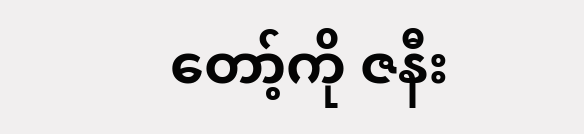တော့်ကို ဇနီး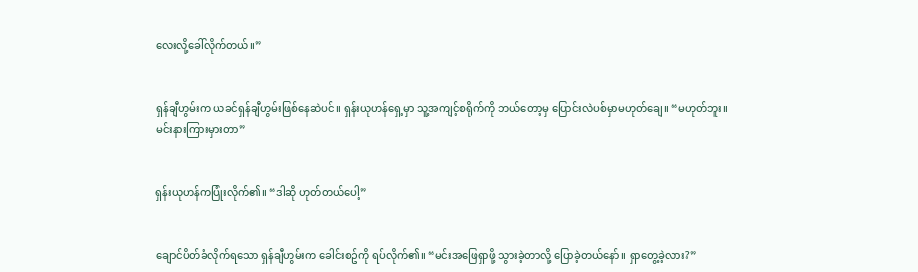လေးလို့ခေါ်လိုက်တယ်။”


ရှန်ချီဟွမ်းက ယခင်ရှန်ချီဟွမ်းဖြစ်နေဆဲပင်။ ရှန်းယုဟန်ရှေ့မှာ သူ့အကျင့်စရိုက်ကို ဘယ်တော့မှ ပြောင်းလဲပစ်မှာမဟုတ်ချေ။ “မဟုတ်ဘူး။ မင်းနားကြားမှားတာ”


ရှန်းယုဟန်ကပြုံးလိုက်၏။ “ဒါဆို ဟုတ်တယ်ပေါ့”


ချောင်ပိတ်ခံလိုက်ရသော ရှန်ချီဟွမ်းက ခေါင်းစဥ်ကို ရပ်လိုက်၏။ “မင်းအဖြေရှာဖို့ သွားခဲ့တာလို့ ပြောခဲ့တယ်နော်။ ရှာတွေ့ခဲ့လား?”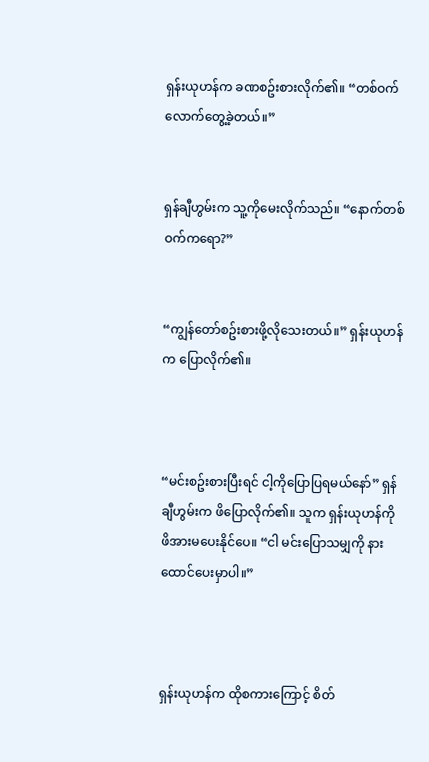ရှန်းယုဟန်က ခဏစဥ်းစားလိုက်၏။ “တစ်ဝက်လောက်တွေ့ခဲ့တယ်။”


ရှန်ချီဟွမ်းက သူ့ကိုမေးလိုက်သည်။ “နောက်တစ်ဝက်ကရော?”


“ကျွန်တော်စဥ်းစားဖို့လိုသေးတယ်။” ရှန်းယုဟန်က ပြောလိုက်၏။



“မင်းစဥ်းစားပြီးရင် ငါ့ကိုပြောပြရမယ်နော်” ရှန်ချီဟွမ်းက ဖိပြောလိုက်၏။ သူက ရှန်းယုဟန်ကို ဖိအားမပေးနိုင်ပေ။ “ငါ မင်းပြောသမျှကို နားထောင်ပေးမှာပါ။”



ရှန်းယုဟန်က ထိုစကားကြောင့် စိတ်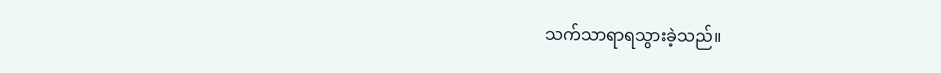သက်သာရာရသွားခဲ့သည်။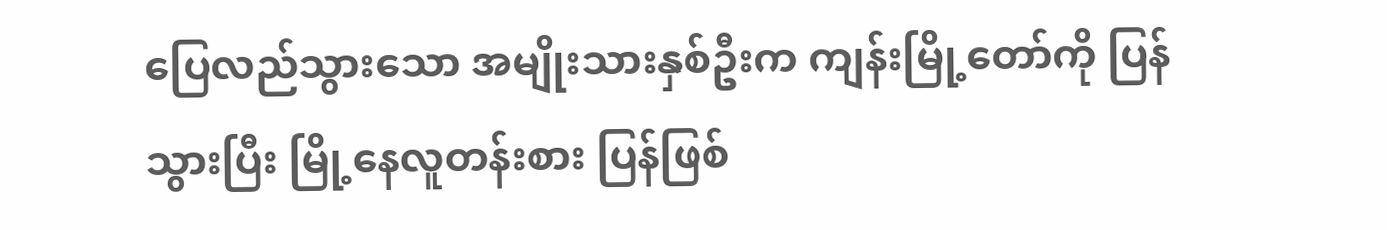ပြေလည်သွားသော အမျိုးသားနှစ်ဦးက ကျန်းမြို့တော်ကို ပြန်သွားပြီး မြို့နေလူတန်းစား ပြန်ဖြစ်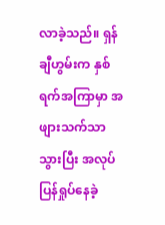လာခဲ့သည်။ ရှန်ချီဟွမ်းက နှစ်ရက်အကြာမှာ အဖျားသက်သာသွားပြီး အလုပ်ပြန်ရှုပ်နေခဲ့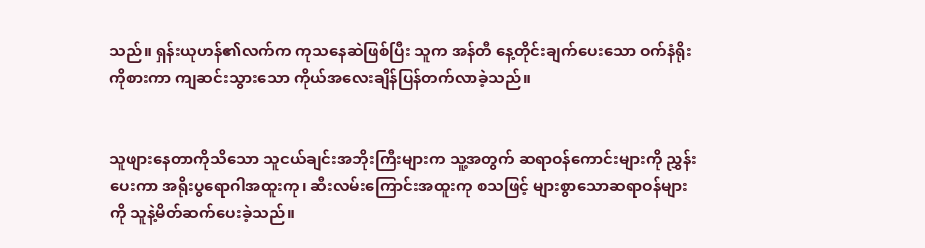သည်။ ရှန်းယုဟန်၏လက်က ကုသနေဆဲဖြစ်ပြီး သူက အန်တီ နေ့တိုင်းချက်ပေးသော ဝက်နံရိုးကိုစားကာ ကျဆင်းသွားသော ကိုယ်အလေးချိန်ပြန်တက်လာခဲ့သည်။


သူဖျားနေတာကိုသိသော သူငယ်ချင်းအဘိုးကြီးများက သူ့အတွက် ဆရာဝန်ကောင်းများကို ညွှန်းပေးကာ အရိုးပွရောဂါအထူးကု၊ ဆီးလမ်းကြောင်းအထူးကု စသဖြင့် များစွာသောဆရာဝန်များကို သူနဲ့မိတ်ဆက်ပေးခဲ့သည်။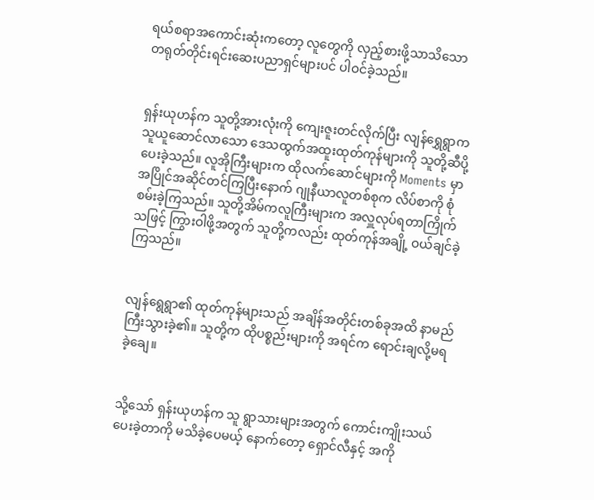ရယ်စရာအကောင်းဆုံးကတော့ လူတွေကို လှည့်စားဖို့သာသိသော တရုတ်တိုင်းရင်းဆေးပညာရှင်များပင် ပါဝင်ခဲ့သည်။


ရှန်းယုဟန်က သူတို့အားလုံးကို ကျေးဇူးတင်လိုက်ပြီး လျန်ရွှေရွာက သူယူဆောင်လာသော ဒေသထွက်အထူးထုတ်ကုန်များကို သူတို့ဆီပို့ပေးခဲ့သည်။ လူအိုကြီးများက ထိုလက်ဆောင်များကို Moments မှာ အပြိုင်အဆိုင်တင်ကြပြီးနောက် ဂျုနီယာလူတစ်စုက လိပ်စာကို စုံစမ်းခဲ့ကြသည်။ သူတို့အိမ်ကလူကြီးများက အလှူလုပ်ရတာကြိုက်သဖြင့် ကြွားဝါဖို့အတွက် သူတို့ကလည်း ထုတ်ကုန်အချို့ ဝယ်ချင်ခဲ့ကြသည်။


လျန်ရွေရွာ၏ ထုတ်ကုန်များသည် အချိန်အတိုင်းတစ်ခုအထိ နာမည်ကြီးသွားခဲ့၏။ သူတို့က ထိုပစ္စည်းများကို အရင်က ရောင်းချလို့မရခဲ့ချေ။


သို့သော် ရှန်းယုဟန်က သူ ရွာသားများအတွက် ကောင်းကျိုးသယ်ပေးခဲ့တာကို မသိခဲ့ပေမယ့် နောက်တော့ ရှောင်လီနှင့် အကို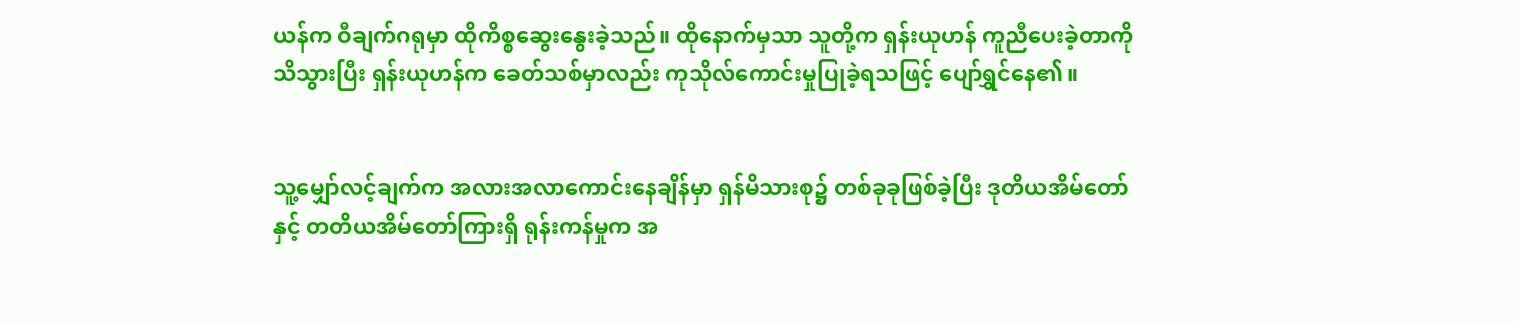ယန်က ဝီချက်ဂရုမှာ ထိုကိစ္စဆွေးနွေးခဲ့သည်။ ထိုနောက်မှသာ သူတို့က ရှန်းယုဟန် ကူညီပေးခဲ့တာကို သိသွားပြီး ရှန်းယုဟန်က ခေတ်သစ်မှာလည်း ကုသိုလ်ကောင်းမှုပြုခဲ့ရသဖြင့် ပျော်ရွှင်နေ၏။


သူ့မျှော်လင့်ချက်က အလားအလာကောင်းနေချိန်မှာ ရှန်မိသားစု၌ တစ်ခုခုဖြစ်ခဲ့ပြီး ဒုတိယအိမ်တော်နှင့် တတိယအိမ်တော်ကြားရှိ ရုန်းကန်မှုက အ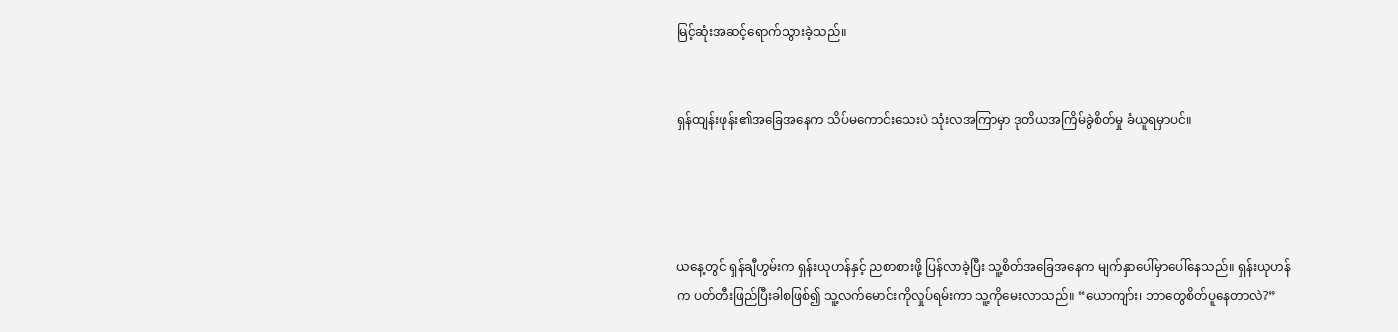မြင့်ဆုံးအဆင့်ရောက်သွားခဲ့သည်။


ရှန်ထျန်းဖုန်း၏အခြေအနေက သိပ်မကောင်းသေးပဲ သုံးလအကြာမှာ ဒုတိယအကြိမ်ခွဲစိတ်မှု ခံယူရမှာပင်။




ယနေ့တွင် ရှန်ချီဟွမ်းက ရှန်းယုဟန်နှင့် ညစာစားဖို့ ပြန်လာခဲ့ပြီး သူ့စိတ်အခြေအနေက မျက်နှာပေါ်မှာပေါ်နေသည်။ ရှန်းယုဟန်က ပတ်တီးဖြည်ပြီးခါစဖြစ်၍ သူ့လက်မောင်းကိုလှုပ်ရမ်းကာ သူ့ကိုမေးလာသည်။ “ယောကျာ်း၊ ဘာတွေစိတ်ပူနေတာလဲ?”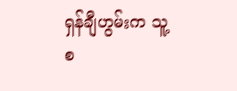ရှန်ချီဟွမ်းက သူ့စ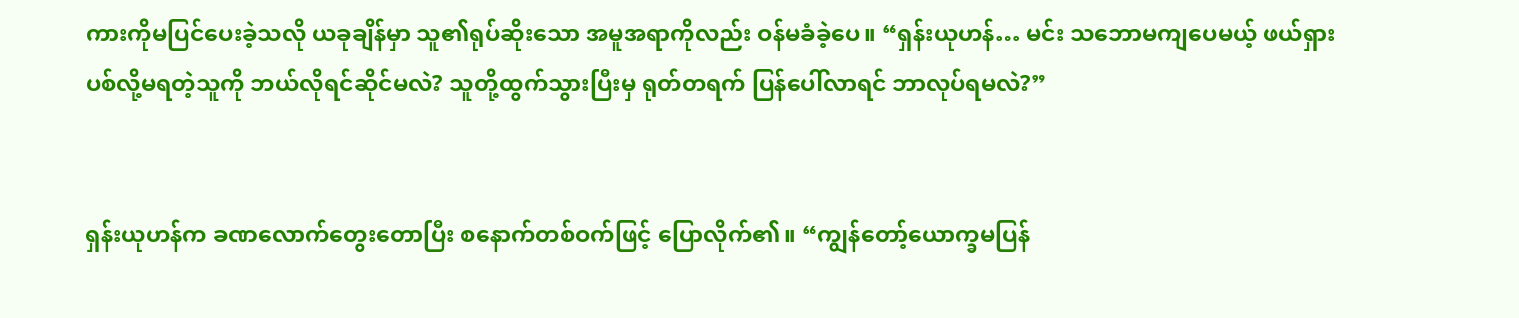ကားကိုမပြင်ပေးခဲ့သလို ယခုချိန်မှာ သူ၏ရုပ်ဆိုးသော အမူအရာကိုလည်း ဝန်မခံခဲ့ပေ။ “ရှန်းယုဟန်… မင်း သဘောမကျပေမယ့် ဖယ်ရှားပစ်လို့မရတဲ့သူကို ဘယ်လိုရင်ဆိုင်မလဲ? သူတို့ထွက်သွားပြီးမှ ရုတ်တရက် ပြန်ပေါ်လာရင် ဘာလုပ်ရမလဲ?”


ရှန်းယုဟန်က ခဏလောက်တွေးတောပြီး စနောက်တစ်ဝက်ဖြင့် ပြောလိုက်၏။ “ကျွန်တော့်ယောက္ခမပြန်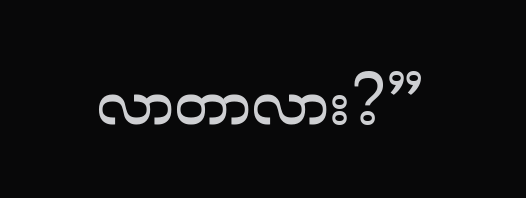လာတာလား?”